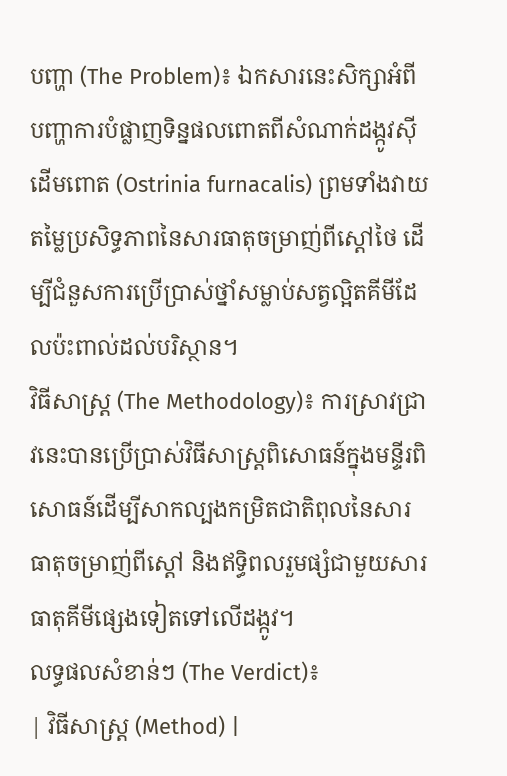បញ្ហា (The Problem)៖ ឯកសារនេះសិក្សាអំពីបញ្ហាការបំផ្លាញទិន្នផលពោតពីសំណាក់ដង្កូវស៊ីដើមពោត (Ostrinia furnacalis) ព្រមទាំងវាយតម្លៃប្រសិទ្ធភាពនៃសារធាតុចម្រាញ់ពីស្តៅថៃ ដើម្បីជំនួសការប្រើប្រាស់ថ្នាំសម្លាប់សត្វល្អិតគីមីដែលប៉ះពាល់ដល់បរិស្ថាន។
វិធីសាស្ត្រ (The Methodology)៖ ការស្រាវជ្រាវនេះបានប្រើប្រាស់វិធីសាស្ត្រពិសោធន៍ក្នុងមន្ទីរពិសោធន៍ដើម្បីសាកល្បងកម្រិតជាតិពុលនៃសារធាតុចម្រាញ់ពីស្តៅ និងឥទ្ធិពលរួមផ្សំជាមួយសារធាតុគីមីផ្សេងទៀតទៅលើដង្កូវ។
លទ្ធផលសំខាន់ៗ (The Verdict)៖
| វិធីសាស្ត្រ (Method) |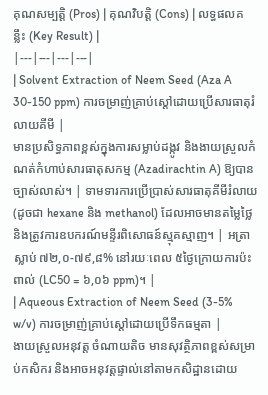គុណសម្បត្តិ (Pros) | គុណវិបត្តិ (Cons) | លទ្ធផលគន្លឹះ (Key Result) |
|---|---|---|---|
| Solvent Extraction of Neem Seed (Aza A 30-150 ppm) ការចម្រាញ់គ្រាប់ស្តៅដោយប្រើសារធាតុរំលាយគីមី |
មានប្រសិទ្ធភាពខ្ពស់ក្នុងការសម្លាប់ដង្កូវ និងងាយស្រួលកំណត់កំហាប់សារធាតុសកម្ម (Azadirachtin A) ឱ្យបានច្បាស់លាស់។ | ទាមទារការប្រើប្រាស់សារធាតុគីមីរំលាយ (ដូចជា hexane និង methanol) ដែលអាចមានតម្លៃថ្លៃ និងត្រូវការឧបករណ៍មន្ទីរពិសោធន៍ស្មុគស្មាញ។ | អត្រាស្លាប់ ៧២,០-៧៩,៨% នៅរយៈពេល ៥ថ្ងៃក្រោយការប៉ះពាល់ (LC50 = ៦,០៦ ppm)។ |
| Aqueous Extraction of Neem Seed (3-5% w/v) ការចម្រាញ់គ្រាប់ស្តៅដោយប្រើទឹកធម្មតា |
ងាយស្រួលអនុវត្ត ចំណាយតិច មានសុវត្ថិភាពខ្ពស់សម្រាប់កសិករ និងអាចអនុវត្តផ្ទាល់នៅតាមកសិដ្ឋានដោយ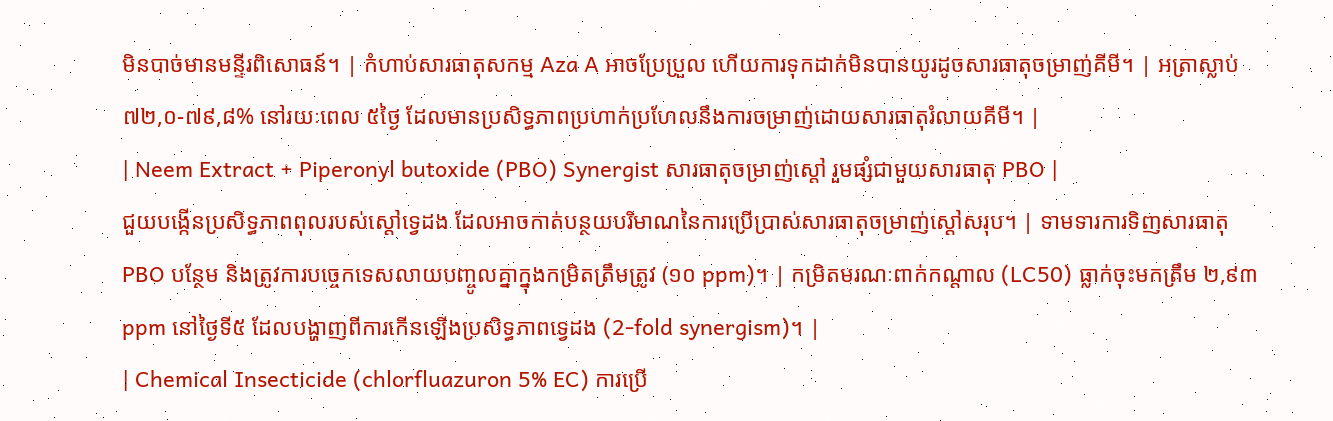មិនបាច់មានមន្ទីរពិសោធន៍។ | កំហាប់សារធាតុសកម្ម Aza A អាចប្រែប្រួល ហើយការទុកដាក់មិនបានយូរដូចសារធាតុចម្រាញ់គីមី។ | អត្រាស្លាប់ ៧២,០-៧៩,៨% នៅរយៈពេល ៥ថ្ងៃ ដែលមានប្រសិទ្ធភាពប្រហាក់ប្រហែលនឹងការចម្រាញ់ដោយសារធាតុរំលាយគីមី។ |
| Neem Extract + Piperonyl butoxide (PBO) Synergist សារធាតុចម្រាញ់ស្តៅ រួមផ្សំជាមួយសារធាតុ PBO |
ជួយបង្កើនប្រសិទ្ធភាពពុលរបស់ស្តៅទ្វេដង ដែលអាចកាត់បន្ថយបរិមាណនៃការប្រើប្រាស់សារធាតុចម្រាញ់ស្តៅសរុប។ | ទាមទារការទិញសារធាតុ PBO បន្ថែម និងត្រូវការបច្ចេកទេសលាយបញ្ចូលគ្នាក្នុងកម្រិតត្រឹមត្រូវ (១០ ppm)។ | កម្រិតមរណៈពាក់កណ្តាល (LC50) ធ្លាក់ចុះមកត្រឹម ២,៩៣ ppm នៅថ្ងៃទី៥ ដែលបង្ហាញពីការកើនឡើងប្រសិទ្ធភាពទ្វេដង (2-fold synergism)។ |
| Chemical Insecticide (chlorfluazuron 5% EC) ការប្រើ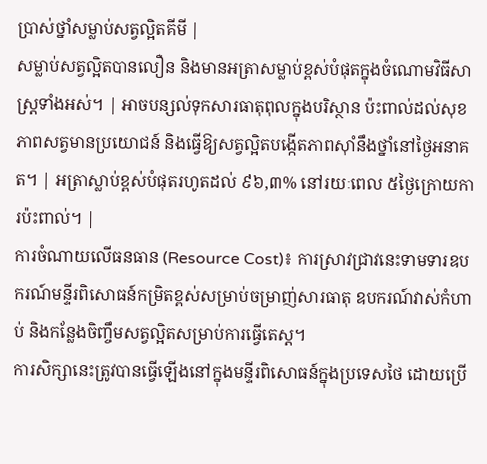ប្រាស់ថ្នាំសម្លាប់សត្វល្អិតគីមី |
សម្លាប់សត្វល្អិតបានលឿន និងមានអត្រាសម្លាប់ខ្ពស់បំផុតក្នុងចំណោមវិធីសាស្ត្រទាំងអស់។ | អាចបន្សល់ទុកសារធាតុពុលក្នុងបរិស្ថាន ប៉ះពាល់ដល់សុខភាពសត្វមានប្រយោជន៍ និងធ្វើឱ្យសត្វល្អិតបង្កើតភាពស៊ាំនឹងថ្នាំនៅថ្ងៃអនាគត។ | អត្រាស្លាប់ខ្ពស់បំផុតរហូតដល់ ៩៦,៣% នៅរយៈពេល ៥ថ្ងៃក្រោយការប៉ះពាល់។ |
ការចំណាយលើធនធាន (Resource Cost)៖ ការស្រាវជ្រាវនេះទាមទារឧបករណ៍មន្ទីរពិសោធន៍កម្រិតខ្ពស់សម្រាប់ចម្រាញ់សារធាតុ ឧបករណ៍វាស់កំហាប់ និងកន្លែងចិញ្ចឹមសត្វល្អិតសម្រាប់ការធ្វើតេស្ត។
ការសិក្សានេះត្រូវបានធ្វើឡើងនៅក្នុងមន្ទីរពិសោធន៍ក្នុងប្រទេសថៃ ដោយប្រើ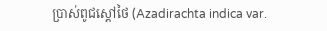ប្រាស់ពូជស្តៅថៃ (Azadirachta indica var.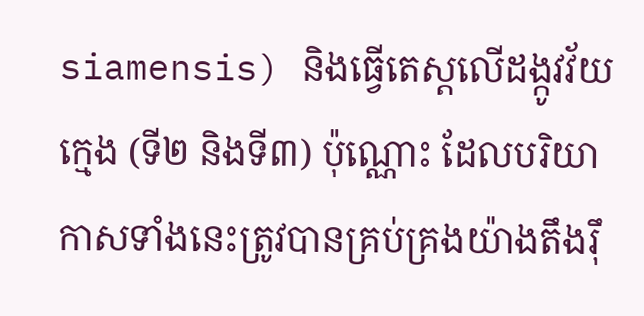siamensis) និងធ្វើតេស្តលើដង្កូវវ័យក្មេង (ទី២ និងទី៣) ប៉ុណ្ណោះ ដែលបរិយាកាសទាំងនេះត្រូវបានគ្រប់គ្រងយ៉ាងតឹងរ៉ឹ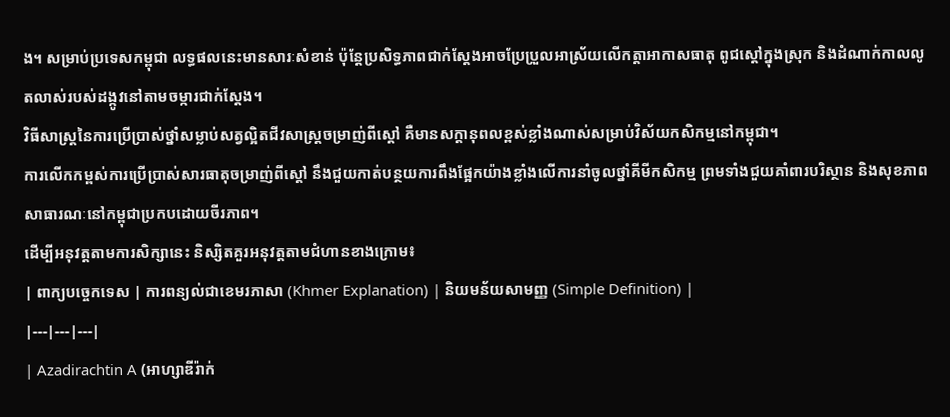ង។ សម្រាប់ប្រទេសកម្ពុជា លទ្ធផលនេះមានសារៈសំខាន់ ប៉ុន្តែប្រសិទ្ធភាពជាក់ស្តែងអាចប្រែប្រួលអាស្រ័យលើកត្តាអាកាសធាតុ ពូជស្តៅក្នុងស្រុក និងដំណាក់កាលលូតលាស់របស់ដង្កូវនៅតាមចម្ការជាក់ស្តែង។
វិធីសាស្ត្រនៃការប្រើប្រាស់ថ្នាំសម្លាប់សត្វល្អិតជីវសាស្រ្តចម្រាញ់ពីស្តៅ គឺមានសក្តានុពលខ្ពស់ខ្លាំងណាស់សម្រាប់វិស័យកសិកម្មនៅកម្ពុជា។
ការលើកកម្ពស់ការប្រើប្រាស់សារធាតុចម្រាញ់ពីស្តៅ នឹងជួយកាត់បន្ថយការពឹងផ្អែកយ៉ាងខ្លាំងលើការនាំចូលថ្នាំគីមីកសិកម្ម ព្រមទាំងជួយគាំពារបរិស្ថាន និងសុខភាពសាធារណៈនៅកម្ពុជាប្រកបដោយចីរភាព។
ដើម្បីអនុវត្តតាមការសិក្សានេះ និស្សិតគួរអនុវត្តតាមជំហានខាងក្រោម៖
| ពាក្យបច្ចេកទេស | ការពន្យល់ជាខេមរភាសា (Khmer Explanation) | និយមន័យសាមញ្ញ (Simple Definition) |
|---|---|---|
| Azadirachtin A (អាហ្សាឌីរ៉ាក់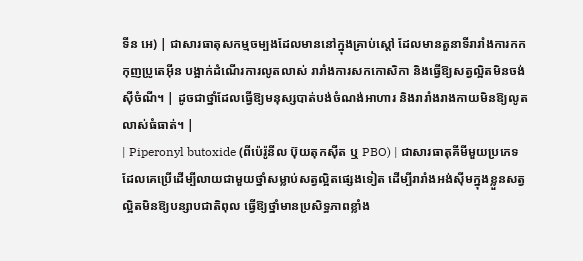ទីន អេ) | ជាសារធាតុសកម្មចម្បងដែលមាននៅក្នុងគ្រាប់ស្តៅ ដែលមានតួនាទីរារាំងការកកកុញប្រូតេអ៊ីន បង្អាក់ដំណើរការលូតលាស់ រារាំងការសកកោសិកា និងធ្វើឱ្យសត្វល្អិតមិនចង់ស៊ីចំណី។ | ដូចជាថ្នាំដែលធ្វើឱ្យមនុស្សបាត់បង់ចំណង់អាហារ និងរារាំងរាងកាយមិនឱ្យលូតលាស់ធំធាត់។ |
| Piperonyl butoxide (ពីប៉េរ៉ូនីល ប៊ុយតុកស៊ីត ឬ PBO) | ជាសារធាតុគីមីមួយប្រភេទដែលគេប្រើដើម្បីលាយជាមួយថ្នាំសម្លាប់សត្វល្អិតផ្សេងទៀត ដើម្បីរារាំងអង់ស៊ីមក្នុងខ្លួនសត្វល្អិតមិនឱ្យបន្សាបជាតិពុល ធ្វើឱ្យថ្នាំមានប្រសិទ្ធភាពខ្លាំង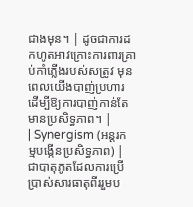ជាងមុន។ | ដូចជាការដកហូតអាវក្រោះការពារគ្រាប់កាំភ្លើងរបស់សត្រូវ មុនពេលយើងបាញ់ប្រហារ ដើម្បីឱ្យការបាញ់កាន់តែមានប្រសិទ្ធភាព។ |
| Synergism (អន្តរកម្មបង្កើនប្រសិទ្ធភាព) | ជាបាតុភូតដែលការប្រើប្រាស់សារធាតុពីររួមប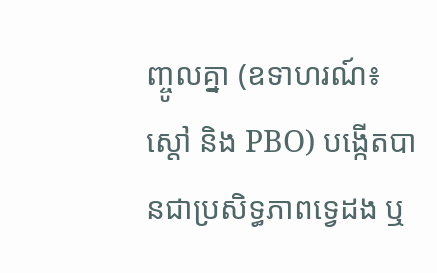ញ្ចូលគ្នា (ឧទាហរណ៍៖ ស្តៅ និង PBO) បង្កើតបានជាប្រសិទ្ធភាពទ្វេដង ឬ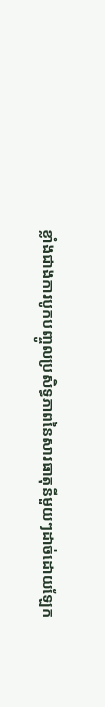ខ្លាំងជាងការបូកបញ្ចូលប្រសិទ្ធភាពនៃសារធាតុនីមួយៗដាច់ដោយឡែក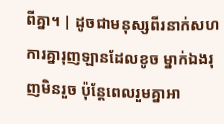ពីគ្នា។ | ដូចជាមនុស្សពីរនាក់សហការគ្នារុញឡានដែលខូច ម្នាក់ឯងរុញមិនរួច ប៉ុន្តែពេលរួមគ្នាអា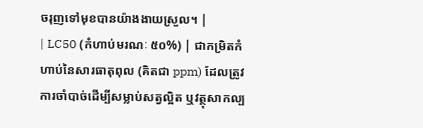ចរុញទៅមុខបានយ៉ាងងាយស្រួល។ |
| LC50 (កំហាប់មរណៈ ៥០%) | ជាកម្រិតកំហាប់នៃសារធាតុពុល (គិតជា ppm) ដែលត្រូវការចាំបាច់ដើម្បីសម្លាប់សត្វល្អិត ឬវត្ថុសាកល្ប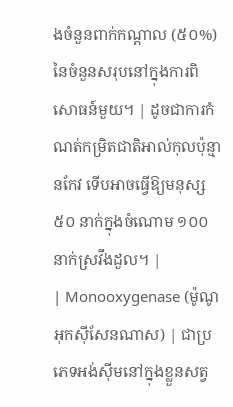ងចំនួនពាក់កណ្តាល (៥០%) នៃចំនួនសរុបនៅក្នុងការពិសោធន៍មួយ។ | ដូចជាការកំណត់កម្រិតជាតិអាល់កុលប៉ុន្មានកែវ ទើបអាចធ្វើឱ្យមនុស្ស ៥០ នាក់ក្នុងចំណោម ១០០ នាក់ស្រវឹងដួល។ |
| Monooxygenase (ម៉ូណូអុកស៊ីសែនណាស) | ជាប្រភេទអង់ស៊ីមនៅក្នុងខ្លួនសត្វ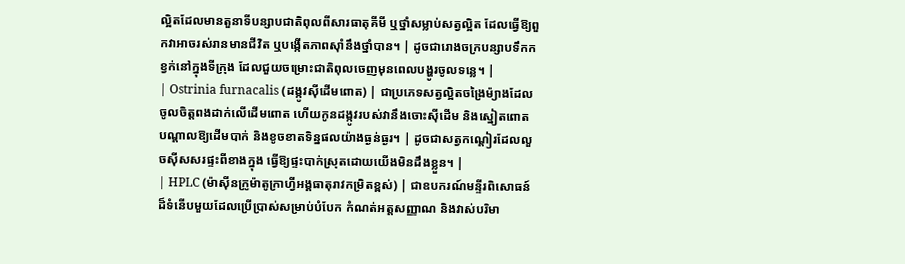ល្អិតដែលមានតួនាទីបន្សាបជាតិពុលពីសារធាតុគីមី ឬថ្នាំសម្លាប់សត្វល្អិត ដែលធ្វើឱ្យពួកវាអាចរស់រានមានជីវិត ឬបង្កើតភាពស៊ាំនឹងថ្នាំបាន។ | ដូចជារោងចក្របន្សាបទឹកកខ្វក់នៅក្នុងទីក្រុង ដែលជួយចម្រោះជាតិពុលចេញមុនពេលបង្ហូរចូលទន្លេ។ |
| Ostrinia furnacalis (ដង្កូវស៊ីដើមពោត) | ជាប្រភេទសត្វល្អិតចង្រៃម៉្យាងដែលចូលចិត្តពងដាក់លើដើមពោត ហើយកូនដង្កូវរបស់វានឹងចោះស៊ីដើម និងស្នៀតពោត បណ្តាលឱ្យដើមបាក់ និងខូចខាតទិន្នផលយ៉ាងធ្ងន់ធ្ងរ។ | ដូចជាសត្វកណ្តៀរដែលលួចស៊ីសសរផ្ទះពីខាងក្នុង ធ្វើឱ្យផ្ទះបាក់ស្រុតដោយយើងមិនដឹងខ្លួន។ |
| HPLC (ម៉ាស៊ីនក្រូម៉ាតូក្រាហ្វីអង្គធាតុរាវកម្រិតខ្ពស់) | ជាឧបករណ៍មន្ទីរពិសោធន៍ដ៏ទំនើបមួយដែលប្រើប្រាស់សម្រាប់បំបែក កំណត់អត្តសញ្ញាណ និងវាស់បរិមា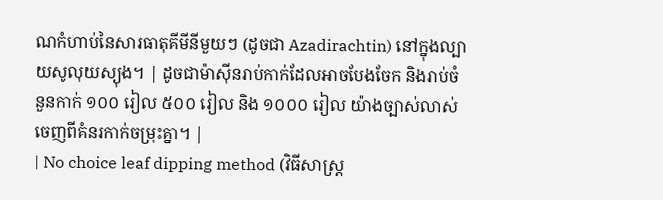ណកំហាប់នៃសារធាតុគីមីនីមួយៗ (ដូចជា Azadirachtin) នៅក្នុងល្បាយសូលុយស្យុង។ | ដូចជាម៉ាស៊ីនរាប់កាក់ដែលអាចបែងចែក និងរាប់ចំនួនកាក់ ១០០ រៀល ៥០០ រៀល និង ១០០០ រៀល យ៉ាងច្បាស់លាស់ចេញពីគំនរកាក់ចម្រុះគ្នា។ |
| No choice leaf dipping method (វិធីសាស្ត្រ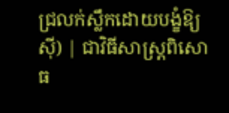ជ្រលក់ស្លឹកដោយបង្ខំឱ្យស៊ី) | ជាវិធីសាស្ត្រពិសោធ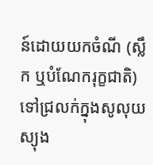ន៍ដោយយកចំណី (ស្លឹក ឬបំណែករុក្ខជាតិ) ទៅជ្រលក់ក្នុងសូលុយស្យុង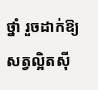ថ្នាំ រួចដាក់ឱ្យសត្វល្អិតស៊ី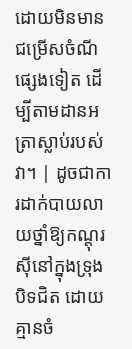ដោយមិនមានជម្រើសចំណីផ្សេងទៀត ដើម្បីតាមដានអត្រាស្លាប់របស់វា។ | ដូចជាការដាក់បាយលាយថ្នាំឱ្យកណ្តុរស៊ីនៅក្នុងទ្រុងបិទជិត ដោយគ្មានចំ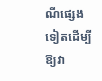ណីផ្សេងទៀតដើម្បីឱ្យវា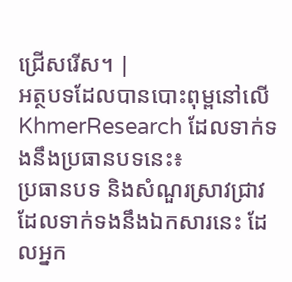ជ្រើសរើស។ |
អត្ថបទដែលបានបោះពុម្ពនៅលើ KhmerResearch ដែលទាក់ទងនឹងប្រធានបទនេះ៖
ប្រធានបទ និងសំណួរស្រាវជ្រាវដែលទាក់ទងនឹងឯកសារនេះ ដែលអ្នក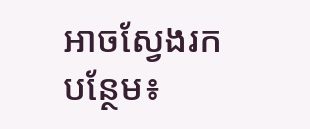អាចស្វែងរកបន្ថែម៖